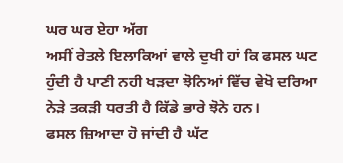ਘਰ ਘਰ ਏਹਾ ਅੱਗ
ਅਸੀਂ ਰੇਤਲੇ ਇਲਾਕਿਆਂ ਵਾਲੇ ਦੁਖੀ ਹਾਂ ਕਿ ਫਸਲ ਘਟ ਹੁੰਦੀ ਹੈ ਪਾਣੀ ਨਹੀ ਖੜਦਾ ਝੋਨਿਆਂ ਵਿੱਚ ਵੇਖੋ ਦਰਿਆ ਨੇੜੇ ਤਕੜੀ ਧਰਤੀ ਹੈ ਕਿੱਡੇ ਭਾਰੇ ਝੋਨੇ ਹਨ।
ਫਸਲ ਜ਼ਿਆਦਾ ਹੋ ਜਾਂਦੀ ਹੈ ਘੱਟ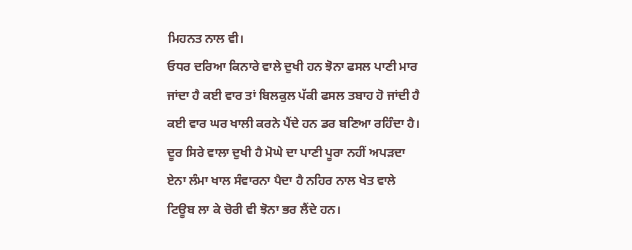ਮਿਹਨਤ ਨਾਲ ਵੀ।
ਓਧਰ ਦਰਿਆ ਕਿਨਾਰੇ ਵਾਲੇ ਦੁਖੀ ਹਨ ਝੋਨਾ ਫਸਲ ਪਾਣੀ ਮਾਰ ਜਾਂਦਾ ਹੈ ਕਈ ਵਾਰ ਤਾਂ ਬਿਲਕੁਲ ਪੱਕੀ ਫਸਲ ਤਬਾਹ ਹੋ ਜਾਂਦੀ ਹੈ ਕਈ ਵਾਰ ਘਰ ਖਾਲੀ ਕਰਨੇ ਪੈਂਦੇ ਹਨ ਡਰ ਬਣਿਆ ਰਹਿੰਦਾ ਹੈ।
ਦੂਰ ਸਿਰੇ ਵਾਲਾ ਦੁਖੀ ਹੈ ਮੋਘੇ ਦਾ ਪਾਣੀ ਪੂਰਾ ਨਹੀਂ ਅਪੜਦਾ ਏਨਾ ਲੰਮਾ ਖਾਲ ਸੰਵਾਰਨਾ ਪੈਦਾ ਹੈ ਨਹਿਰ ਨਾਲ ਖੇਤ ਵਾਲੇ ਟਿਊਬ ਲਾ ਕੇ ਚੋਰੀ ਵੀ ਝੋਨਾ ਭਰ ਲੈਂਦੇ ਹਨ।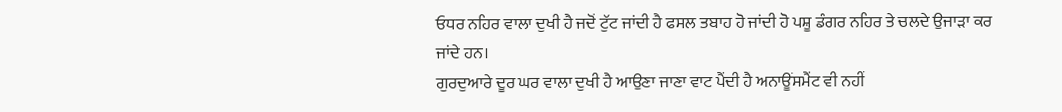ਓਧਰ ਨਹਿਰ ਵਾਲਾ ਦੁਖੀ ਹੈ ਜਦੋਂ ਟੁੱਟ ਜਾਂਦੀ ਹੈ ਫਸਲ ਤਬਾਹ ਹੋ ਜਾਂਦੀ ਹੋ ਪਸ਼ੂ ਡੰਗਰ ਨਹਿਰ ਤੇ ਚਲਦੇ ਉਜਾੜਾ ਕਰ ਜਾਂਦੇ ਹਨ।
ਗੁਰਦੁਆਰੇ ਦੂਰ ਘਰ ਵਾਲਾ ਦੁਖੀ ਹੈ ਆਉਣਾ ਜਾਣਾ ਵਾਟ ਪੈਂਦੀ ਹੈ ਅਨਾਊਂਸਮੈਂਟ ਵੀ ਨਹੀਂ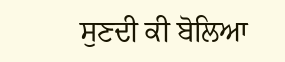ਸੁਣਦੀ ਕੀ ਬੋਲਿਆ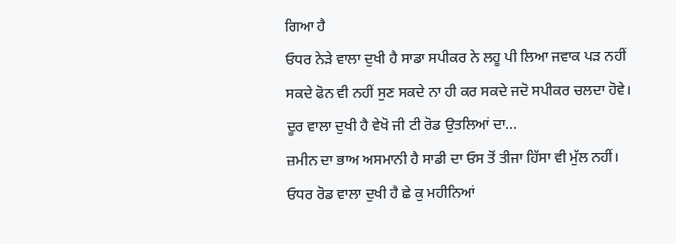ਗਿਆ ਹੈ
ਓਧਰ ਨੇੜੇ ਵਾਲਾ ਦੁਖੀ ਹੈ ਸਾਡਾ ਸਪੀਕਰ ਨੇ ਲਹੂ ਪੀ ਲਿਆ ਜਵਾਕ ਪੜ ਨਹੀਂ ਸਕਦੇ ਫੋਨ ਵੀ ਨਹੀਂ ਸੁਣ ਸਕਦੇ ਨਾ ਹੀ ਕਰ ਸਕਦੇ ਜਦੋ ਸਪੀਕਰ ਚਲਦਾ ਹੋਵੇ।
ਦੂਰ ਵਾਲਾ ਦੁਖੀ ਹੈ ਵੇਖੋ ਜੀ ਟੀ ਰੋਡ ਉਤਲਿਆਂ ਦਾ...
ਜ਼ਮੀਨ ਦਾ ਭਾਅ ਅਸਮਾਨੀ ਹੈ ਸਾਡੀ ਦਾ ਓਸ ਤੋਂ ਤੀਜਾ ਹਿੱਸਾ ਵੀ ਮੁੱਲ ਨਹੀਂ।
ਓਧਰ ਰੋਡ ਵਾਲਾ ਦੁਖੀ ਹੈ ਛੇ ਕੁ ਮਹੀਨਿਆਂ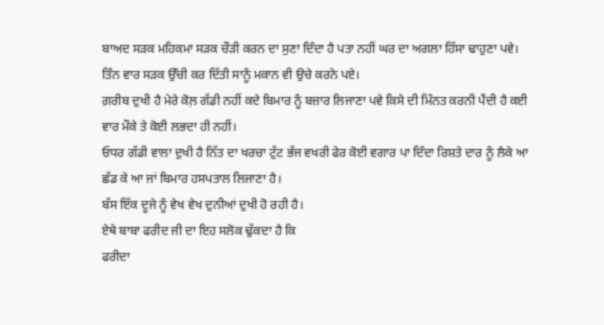ਬਾਅਦ ਸੜਕ ਮਹਿਕਮਾ ਸੜਕ ਚੌੜੀ ਕਰਨ ਦਾ ਸੁਣਾ ਦਿੰਦਾ ਹੈ ਪਤਾ ਨਹੀਂ ਘਰ ਦਾ ਅਗਲਾ ਹਿੱਸਾ ਢਾਹੁਣਾ ਪਵੇ। ਤਿੰਨ ਵਾਰ ਸੜਕ ਉੱਚੀ ਕਰ ਦਿੱਤੀ ਸਾਨੂੰ ਮਕਾਨ ਵੀ ਉਚੇ ਕਰਨੇ ਪਏ।
ਗ਼ਰੀਬ ਦੁਖੀ ਹੈ ਮੇਰੇ ਕੋਲ਼ ਗੱਡੀ ਨਹੀਂ ਕਦੇ ਬਿਮਾਰ ਨੂੰ ਬਜ਼ਾਰ ਲਿਜਾਣਾ ਪਵੇ ਕਿਸੇ ਦੀ ਮਿੰਨਤ ਕਰਨੀ ਪੈਂਦੀ ਹੈ ਕਈ ਵਾਰ ਮੌਕੇ ਤੇ ਕੋਈ ਲਭਦਾ ਹੀ ਨਹੀਂ।
ਓਧਰ ਗੱਡੀ ਵਾਲਾ ਦੁਖੀ ਹੈ ਨਿੱਤ ਦਾ ਖਰਚਾ ਟੁੱਟ ਭੱਜ ਵਖਰੀ ਫੇਰ ਕੋਈ ਵਗਾਰ ਪਾ ਦਿੰਦਾ ਰਿਸ਼ਤੇ ਦਾਰ ਨੂੰ ਲੈਕੇ ਆ ਛੱਡ ਕੇ ਆ ਜਾਂ ਬਿਮਾਰ ਹਸਪਤਾਲ ਲਿਜਾਣਾ ਹੈ।
ਬੱਸ ਇੱਕ ਦੂਜੇ ਨੂੰ ਵੇਖ ਵੇਖ ਦੁਨੀਆਂ ਦੁਖੀ ਹੋ ਰਹੀ ਹੈ।
ਏਥੇ ਬਾਬਾ ਫਰੀਦ ਜੀ ਦਾ ਇਹ ਸਲੋਕ ਢੁੱਕਦਾ ਹੈ ਕਿ
ਫਰੀਦਾ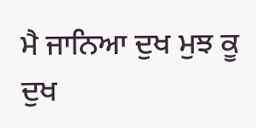ਮੈ ਜਾਨਿਆ ਦੁਖ ਮੁਝ ਕੂ ਦੁਖ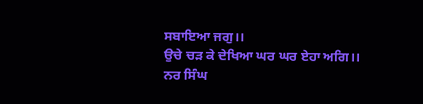ਸਬਾਇਆ ਜਗੁ।।
ਉਚੇ ਚੜ ਕੇ ਦੇਖਿਆ ਘਰ ਘਰ ਏਹਾ ਅਗਿ।।
ਨਰ ਸਿੰਘ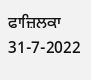ਫਾਜ਼ਿਲਕਾ
31-7-2022